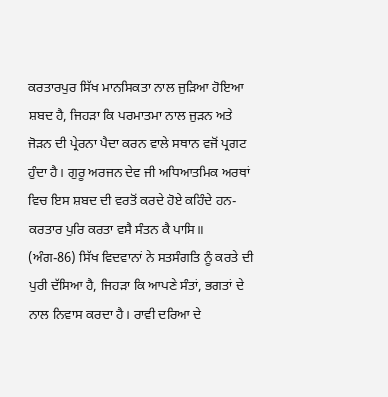ਕਰਤਾਰਪੁਰ ਸਿੱਖ ਮਾਨਸਿਕਤਾ ਨਾਲ ਜੁੜਿਆ ਹੋਇਆ ਸ਼ਬਦ ਹੈ, ਜਿਹੜਾ ਕਿ ਪਰਮਾਤਮਾ ਨਾਲ ਜੁੜਨ ਅਤੇ ਜੋੜਨ ਦੀ ਪ੍ਰੇਰਨਾ ਪੈਦਾ ਕਰਨ ਵਾਲੇ ਸਥਾਨ ਵਜੋਂ ਪ੍ਰਗਟ ਹੁੰਦਾ ਹੈ। ਗੁਰੂ ਅਰਜਨ ਦੇਵ ਜੀ ਅਧਿਆਤਮਿਕ ਅਰਥਾਂ ਵਿਚ ਇਸ ਸ਼ਬਦ ਦੀ ਵਰਤੋਂ ਕਰਦੇ ਹੋਏ ਕਹਿੰਦੇ ਹਨ-ਕਰਤਾਰ ਪੁਰਿ ਕਰਤਾ ਵਸੈ ਸੰਤਨ ਕੈ ਪਾਸਿ॥ (ਅੰਗ-86) ਸਿੱਖ ਵਿਦਵਾਨਾਂ ਨੇ ਸਤਸੰਗਤਿ ਨੂੰ ਕਰਤੇ ਦੀ ਪੁਰੀ ਦੱਸਿਆ ਹੈ, ਜਿਹੜਾ ਕਿ ਆਪਣੇ ਸੰਤਾਂ, ਭਗਤਾਂ ਦੇ ਨਾਲ ਨਿਵਾਸ ਕਰਦਾ ਹੈ। ਰਾਵੀ ਦਰਿਆ ਦੇ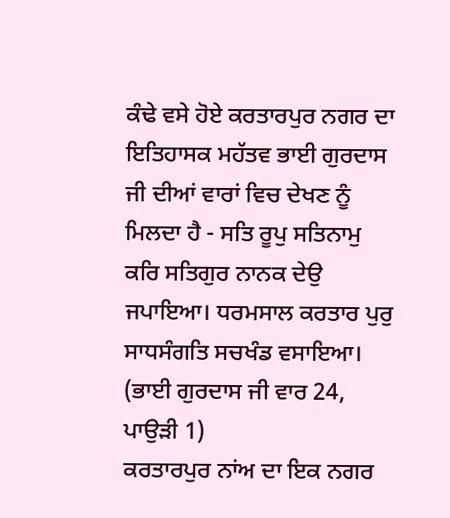ਕੰਢੇ ਵਸੇ ਹੋਏ ਕਰਤਾਰਪੁਰ ਨਗਰ ਦਾ ਇਤਿਹਾਸਕ ਮਹੱਤਵ ਭਾਈ ਗੁਰਦਾਸ ਜੀ ਦੀਆਂ ਵਾਰਾਂ ਵਿਚ ਦੇਖਣ ਨੂੰ ਮਿਲਦਾ ਹੈ - ਸਤਿ ਰੂਪੁ ਸਤਿਨਾਮੁ ਕਰਿ ਸਤਿਗੁਰ ਨਾਨਕ ਦੇਉ ਜਪਾਇਆ। ਧਰਮਸਾਲ ਕਰਤਾਰ ਪੁਰੁ ਸਾਧਸੰਗਤਿ ਸਚਖੰਡ ਵਸਾਇਆ। (ਭਾਈ ਗੁਰਦਾਸ ਜੀ ਵਾਰ 24, ਪਾਉੜੀ 1)
ਕਰਤਾਰਪੁਰ ਨਾਂਅ ਦਾ ਇਕ ਨਗਰ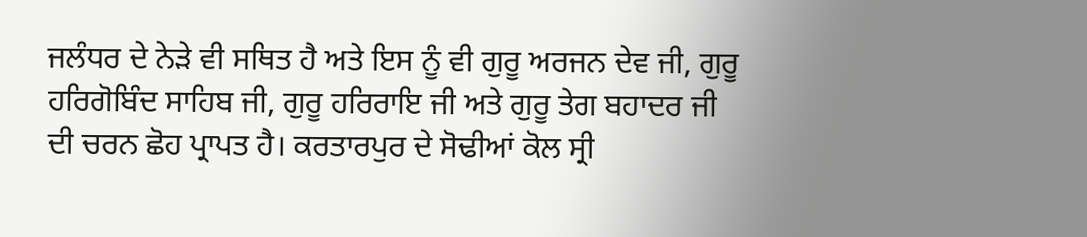ਜਲੰਧਰ ਦੇ ਨੇੜੇ ਵੀ ਸਥਿਤ ਹੈ ਅਤੇ ਇਸ ਨੂੰ ਵੀ ਗੁਰੂ ਅਰਜਨ ਦੇਵ ਜੀ, ਗੁਰੂ ਹਰਿਗੋਬਿੰਦ ਸਾਹਿਬ ਜੀ, ਗੁਰੂ ਹਰਿਰਾਇ ਜੀ ਅਤੇ ਗੁਰੂ ਤੇਗ ਬਹਾਦਰ ਜੀ ਦੀ ਚਰਨ ਛੋਹ ਪ੍ਰਾਪਤ ਹੈ। ਕਰਤਾਰਪੁਰ ਦੇ ਸੋਢੀਆਂ ਕੋਲ ਸ੍ਰੀ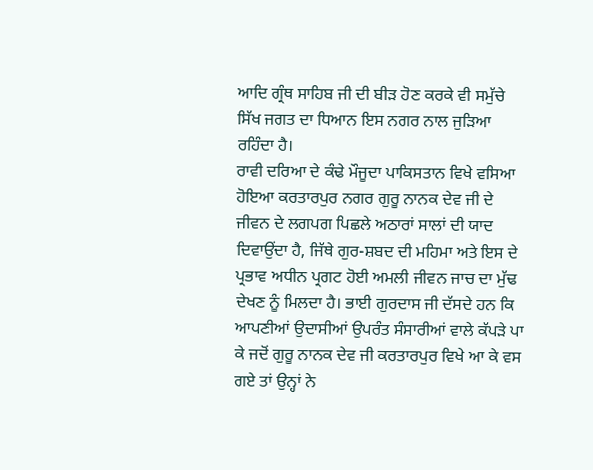ਆਦਿ ਗ੍ਰੰਥ ਸਾਹਿਬ ਜੀ ਦੀ ਬੀੜ ਹੋਣ ਕਰਕੇ ਵੀ ਸਮੁੱਚੇ ਸਿੱਖ ਜਗਤ ਦਾ ਧਿਆਨ ਇਸ ਨਗਰ ਨਾਲ ਜੁੜਿਆ ਰਹਿੰਦਾ ਹੈ।
ਰਾਵੀ ਦਰਿਆ ਦੇ ਕੰਢੇ ਮੌਜੂਦਾ ਪਾਕਿਸਤਾਨ ਵਿਖੇ ਵਸਿਆ ਹੋਇਆ ਕਰਤਾਰਪੁਰ ਨਗਰ ਗੁਰੂ ਨਾਨਕ ਦੇਵ ਜੀ ਦੇ ਜੀਵਨ ਦੇ ਲਗਪਗ ਪਿਛਲੇ ਅਠਾਰਾਂ ਸਾਲਾਂ ਦੀ ਯਾਦ ਦਿਵਾਉਂਦਾ ਹੈ, ਜਿੱਥੇ ਗੁਰ-ਸ਼ਬਦ ਦੀ ਮਹਿਮਾ ਅਤੇ ਇਸ ਦੇ ਪ੍ਰਭਾਵ ਅਧੀਨ ਪ੍ਰਗਟ ਹੋਈ ਅਮਲੀ ਜੀਵਨ ਜਾਚ ਦਾ ਮੁੱਢ ਦੇਖਣ ਨੂੰ ਮਿਲਦਾ ਹੈ। ਭਾਈ ਗੁਰਦਾਸ ਜੀ ਦੱਸਦੇ ਹਨ ਕਿ ਆਪਣੀਆਂ ਉਦਾਸੀਆਂ ਉਪਰੰਤ ਸੰਸਾਰੀਆਂ ਵਾਲੇ ਕੱਪੜੇ ਪਾ ਕੇ ਜਦੋਂ ਗੁਰੂ ਨਾਨਕ ਦੇਵ ਜੀ ਕਰਤਾਰਪੁਰ ਵਿਖੇ ਆ ਕੇ ਵਸ ਗਏ ਤਾਂ ਉਨ੍ਹਾਂ ਨੇ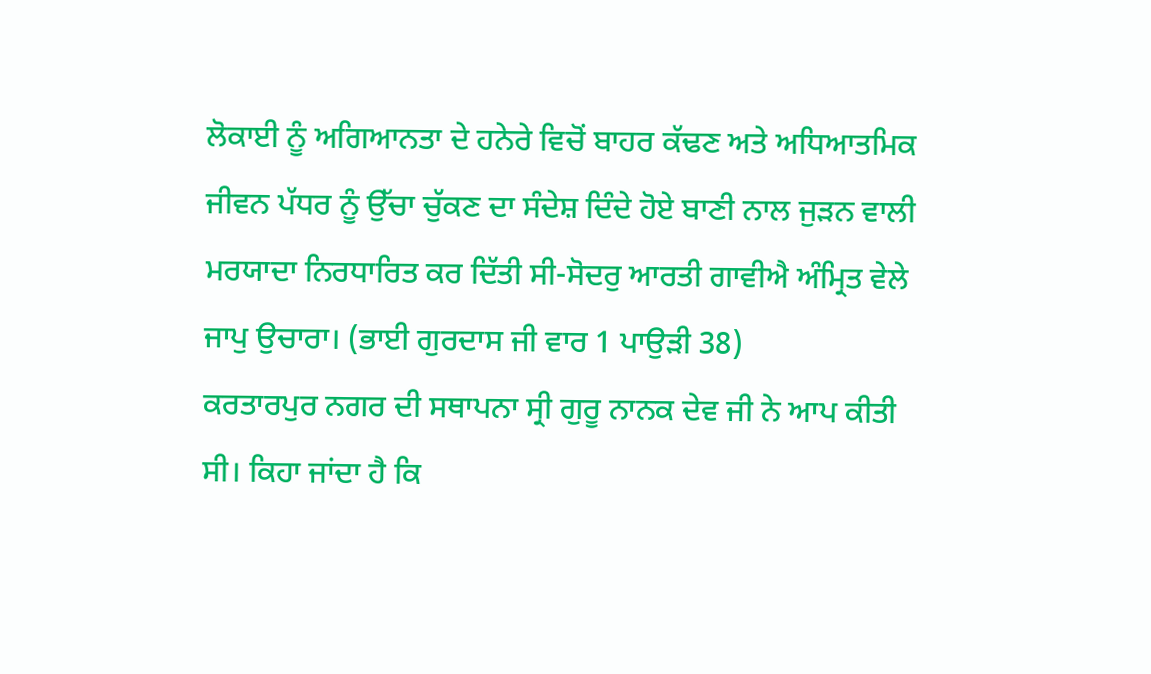ਲੋਕਾਈ ਨੂੰ ਅਗਿਆਨਤਾ ਦੇ ਹਨੇਰੇ ਵਿਚੋਂ ਬਾਹਰ ਕੱਢਣ ਅਤੇ ਅਧਿਆਤਮਿਕ ਜੀਵਨ ਪੱਧਰ ਨੂੰ ਉੱਚਾ ਚੁੱਕਣ ਦਾ ਸੰਦੇਸ਼ ਦਿੰਦੇ ਹੋਏ ਬਾਣੀ ਨਾਲ ਜੁੜਨ ਵਾਲੀ ਮਰਯਾਦਾ ਨਿਰਧਾਰਿਤ ਕਰ ਦਿੱਤੀ ਸੀ-ਸੋਦਰੁ ਆਰਤੀ ਗਾਵੀਐ ਅੰਮ੍ਰਿਤ ਵੇਲੇ ਜਾਪੁ ਉਚਾਰਾ। (ਭਾਈ ਗੁਰਦਾਸ ਜੀ ਵਾਰ 1 ਪਾਉੜੀ 38)
ਕਰਤਾਰਪੁਰ ਨਗਰ ਦੀ ਸਥਾਪਨਾ ਸ੍ਰੀ ਗੁਰੂ ਨਾਨਕ ਦੇਵ ਜੀ ਨੇ ਆਪ ਕੀਤੀ ਸੀ। ਕਿਹਾ ਜਾਂਦਾ ਹੈ ਕਿ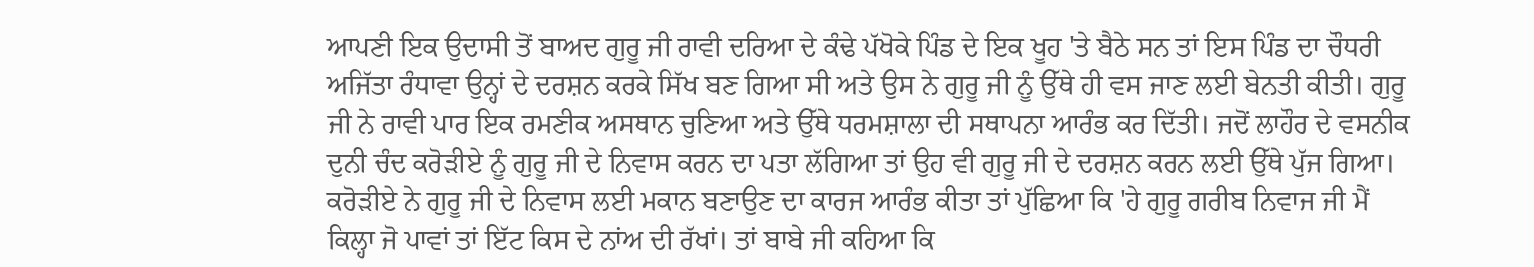ਆਪਣੀ ਇਕ ਉਦਾਸੀ ਤੋਂ ਬਾਅਦ ਗੁਰੂ ਜੀ ਰਾਵੀ ਦਰਿਆ ਦੇ ਕੰਢੇ ਪੱਖੋਕੇ ਪਿੰਡ ਦੇ ਇਕ ਖੂਹ 'ਤੇ ਬੈਠੇ ਸਨ ਤਾਂ ਇਸ ਪਿੰਡ ਦਾ ਚੌਧਰੀ ਅਜਿੱਤਾ ਰੰਧਾਵਾ ਉਨ੍ਹਾਂ ਦੇ ਦਰਸ਼ਨ ਕਰਕੇ ਸਿੱਖ ਬਣ ਗਿਆ ਸੀ ਅਤੇ ਉਸ ਨੇ ਗੁਰੂ ਜੀ ਨੂੰ ਉੱਥੇ ਹੀ ਵਸ ਜਾਣ ਲਈ ਬੇਨਤੀ ਕੀਤੀ। ਗੁਰੂ ਜੀ ਨੇ ਰਾਵੀ ਪਾਰ ਇਕ ਰਮਣੀਕ ਅਸਥਾਨ ਚੁਣਿਆ ਅਤੇ ਉੱਥੇ ਧਰਮਸ਼ਾਲਾ ਦੀ ਸਥਾਪਨਾ ਆਰੰਭ ਕਰ ਦਿੱਤੀ। ਜਦੋਂ ਲਾਹੌਰ ਦੇ ਵਸਨੀਕ ਦੁਨੀ ਚੰਦ ਕਰੋੜੀਏ ਨੂੰ ਗੁਰੂ ਜੀ ਦੇ ਨਿਵਾਸ ਕਰਨ ਦਾ ਪਤਾ ਲੱਗਿਆ ਤਾਂ ਉਹ ਵੀ ਗੁਰੂ ਜੀ ਦੇ ਦਰਸ਼ਨ ਕਰਨ ਲਈ ਉੱਥੇ ਪੁੱਜ ਗਿਆ। ਕਰੋੜੀਏ ਨੇ ਗੁਰੂ ਜੀ ਦੇ ਨਿਵਾਸ ਲਈ ਮਕਾਨ ਬਣਾਉਣ ਦਾ ਕਾਰਜ ਆਰੰਭ ਕੀਤਾ ਤਾਂ ਪੁੱਛਿਆ ਕਿ 'ਹੇ ਗੁਰੂ ਗਰੀਬ ਨਿਵਾਜ ਜੀ ਮੈਂ ਕਿਲ੍ਹਾ ਜੋ ਪਾਵਾਂ ਤਾਂ ਇੱਟ ਕਿਸ ਦੇ ਨਾਂਅ ਦੀ ਰੱਖਾਂ। ਤਾਂ ਬਾਬੇ ਜੀ ਕਹਿਆ ਕਿ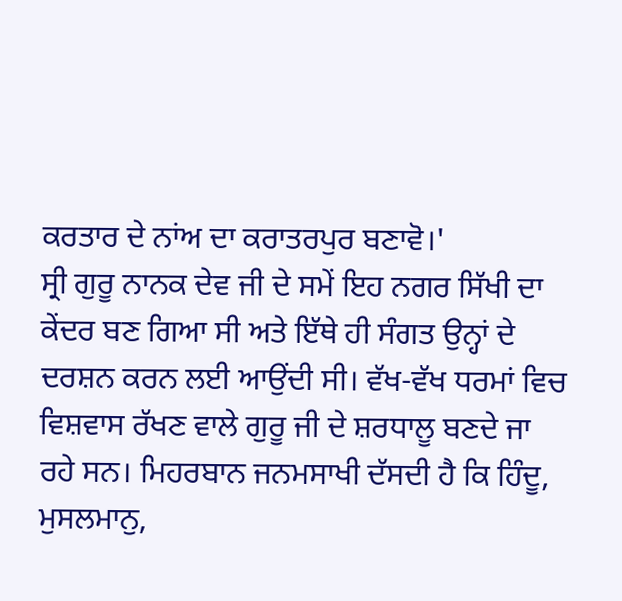ਕਰਤਾਰ ਦੇ ਨਾਂਅ ਦਾ ਕਰਾਤਰਪੁਰ ਬਣਾਵੋ।'
ਸ੍ਰੀ ਗੁਰੂ ਨਾਨਕ ਦੇਵ ਜੀ ਦੇ ਸਮੇਂ ਇਹ ਨਗਰ ਸਿੱਖੀ ਦਾ ਕੇਂਦਰ ਬਣ ਗਿਆ ਸੀ ਅਤੇ ਇੱਥੇ ਹੀ ਸੰਗਤ ਉਨ੍ਹਾਂ ਦੇ ਦਰਸ਼ਨ ਕਰਨ ਲਈ ਆਉਂਦੀ ਸੀ। ਵੱਖ-ਵੱਖ ਧਰਮਾਂ ਵਿਚ ਵਿਸ਼ਵਾਸ ਰੱਖਣ ਵਾਲੇ ਗੁਰੂ ਜੀ ਦੇ ਸ਼ਰਧਾਲੂ ਬਣਦੇ ਜਾ ਰਹੇ ਸਨ। ਮਿਹਰਬਾਨ ਜਨਮਸਾਖੀ ਦੱਸਦੀ ਹੈ ਕਿ ਹਿੰਦੂ, ਮੁਸਲਮਾਨੁ,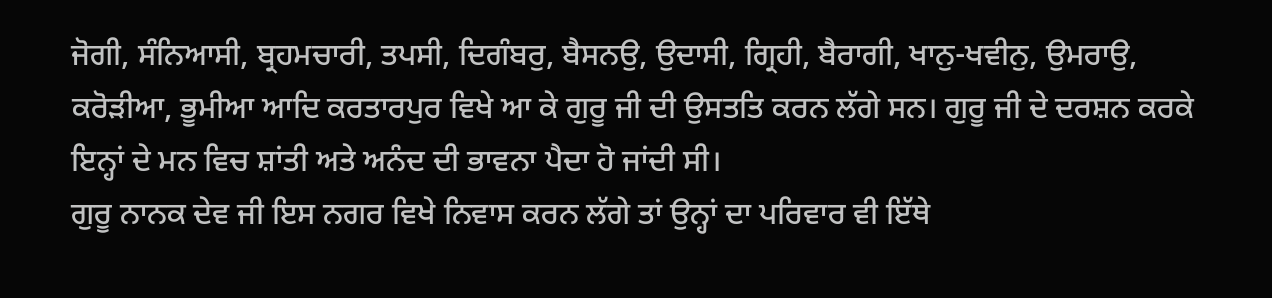ਜੋਗੀ, ਸੰਨਿਆਸੀ, ਬ੍ਰਹਮਚਾਰੀ, ਤਪਸੀ, ਦਿਗੰਬਰੁ, ਬੈਸਨਉ, ਉਦਾਸੀ, ਗ੍ਰਿਹੀ, ਬੈਰਾਗੀ, ਖਾਨੁ-ਖਵੀਨੁ, ਉਮਰਾਉ, ਕਰੋੜੀਆ, ਭੂਮੀਆ ਆਦਿ ਕਰਤਾਰਪੁਰ ਵਿਖੇ ਆ ਕੇ ਗੁਰੂ ਜੀ ਦੀ ਉਸਤਤਿ ਕਰਨ ਲੱਗੇ ਸਨ। ਗੁਰੂ ਜੀ ਦੇ ਦਰਸ਼ਨ ਕਰਕੇ ਇਨ੍ਹਾਂ ਦੇ ਮਨ ਵਿਚ ਸ਼ਾਂਤੀ ਅਤੇ ਅਨੰਦ ਦੀ ਭਾਵਨਾ ਪੈਦਾ ਹੋ ਜਾਂਦੀ ਸੀ।
ਗੁਰੂ ਨਾਨਕ ਦੇਵ ਜੀ ਇਸ ਨਗਰ ਵਿਖੇ ਨਿਵਾਸ ਕਰਨ ਲੱਗੇ ਤਾਂ ਉਨ੍ਹਾਂ ਦਾ ਪਰਿਵਾਰ ਵੀ ਇੱਥੇ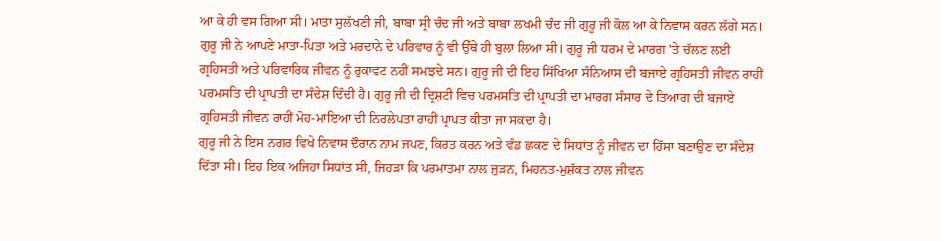ਆ ਕੇ ਹੀ ਵਸ ਗਿਆ ਸੀ। ਮਾਤਾ ਸੁਲੱਖਣੀ ਜੀ, ਬਾਬਾ ਸ੍ਰੀ ਚੰਦ ਜੀ ਅਤੇ ਬਾਬਾ ਲਖਮੀ ਚੰਦ ਜੀ ਗੁਰੂ ਜੀ ਕੋਲ ਆ ਕੇ ਨਿਵਾਸ ਕਰਨ ਲੱਗੇ ਸਨ। ਗੁਰੂ ਜੀ ਨੇ ਆਪਣੇ ਮਾਤਾ-ਪਿਤਾ ਅਤੇ ਮਰਦਾਨੇ ਦੇ ਪਰਿਵਾਰ ਨੂੰ ਵੀ ਉੱਥੇ ਹੀ ਬੁਲਾ ਲਿਆ ਸੀ। ਗੁਰੂ ਜੀ ਧਰਮ ਦੇ ਮਾਰਗ 'ਤੇ ਚੱਲਣ ਲਈ ਗ੍ਰਹਿਸਤੀ ਅਤੇ ਪਰਿਵਾਰਿਕ ਜੀਵਨ ਨੂੰ ਰੁਕਾਵਟ ਨਹੀਂ ਸਮਝਦੇ ਸਨ। ਗੁਰੂ ਜੀ ਦੀ ਇਹ ਸਿੱਖਿਆ ਸੰਨਿਆਸ ਦੀ ਬਜਾਏ ਗ੍ਰਹਿਸਤੀ ਜੀਵਨ ਰਾਹੀਂ ਪਰਮਸਤਿ ਦੀ ਪ੍ਰਾਪਤੀ ਦਾ ਸੰਦੇਸ਼ ਦਿੰਦੀ ਹੈ। ਗੁਰੂ ਜੀ ਦੀ ਦ੍ਰਿਸ਼ਟੀ ਵਿਚ ਪਰਮਸਤਿ ਦੀ ਪ੍ਰਾਪਤੀ ਦਾ ਮਾਰਗ ਸੰਸਾਰ ਦੇ ਤਿਆਗ ਦੀ ਬਜਾਏ ਗ੍ਰਹਿਸਤੀ ਜੀਵਨ ਰਾਹੀਂ ਮੋਹ-ਮਾਇਆ ਦੀ ਨਿਰਲੇਪਤਾ ਰਾਹੀਂ ਪ੍ਰਾਪਤ ਕੀਤਾ ਜਾ ਸਕਦਾ ਹੈ।
ਗੁਰੂ ਜੀ ਨੇ ਇਸ ਨਗਰ ਵਿਖੇ ਨਿਵਾਸ ਦੌਰਾਨ ਨਾਮ ਜਪਣ, ਕਿਰਤ ਕਰਨ ਅਤੇ ਵੰਡ ਛਕਣ ਦੇ ਸਿਧਾਂਤ ਨੂੰ ਜੀਵਨ ਦਾ ਹਿੱਸਾ ਬਣਾਉਣ ਦਾ ਸੰਦੇਸ਼ ਦਿੱਤਾ ਸੀ। ਇਹ ਇਕ ਅਜਿਹਾ ਸਿਧਾਂਤ ਸੀ, ਜਿਹੜਾ ਕਿ ਪਰਮਾਤਮਾ ਨਾਲ ਜੁੜਨ, ਮਿਹਨਤ-ਮੁਸ਼ੱਕਤ ਨਾਲ ਜੀਵਨ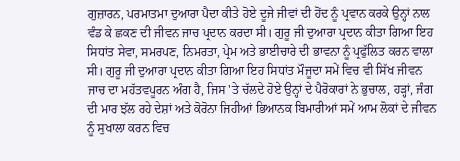ਗੁਜ਼ਾਰਨ, ਪਰਮਾਤਮਾ ਦੁਆਰਾ ਪੈਦਾ ਕੀਤੇ ਹੋਏ ਦੂਜੇ ਜੀਵਾਂ ਦੀ ਹੋਂਦ ਨੂੰ ਪ੍ਰਵਾਨ ਕਰਕੇ ਉਨ੍ਹਾਂ ਨਾਲ ਵੰਡ ਕੇ ਛਕਣ ਦੀ ਜੀਵਨ ਜਾਚ ਪ੍ਰਦਾਨ ਕਰਦਾ ਸੀ। ਗੁਰੂ ਜੀ ਦੁਆਰਾ ਪ੍ਰਦਾਨ ਕੀਤਾ ਗਿਆ ਇਹ ਸਿਧਾਂਤ ਸੇਵਾ, ਸਮਰਪਣ, ਨਿਮਰਤਾ, ਪ੍ਰੇਮ ਅਤੇ ਭਾਈਚਾਰੇ ਦੀ ਭਾਵਨਾ ਨੂੰ ਪ੍ਰਫੁੱਲਿਤ ਕਰਨ ਵਾਲਾ ਸੀ। ਗੁਰੂ ਜੀ ਦੁਆਰਾ ਪ੍ਰਦਾਨ ਕੀਤਾ ਗਿਆ ਇਹ ਸਿਧਾਂਤ ਮੌਜੂਦਾ ਸਮੇਂ ਵਿਚ ਵੀ ਸਿੱਖ ਜੀਵਨ ਜਾਚ ਦਾ ਮਹੱਤਵਪੂਰਨ ਅੰਗ ਹੈ, ਜਿਸ 'ਤੇ ਚੱਲਦੇ ਹੋਏ ਉਨ੍ਹਾਂ ਦੇ ਪੈਰੋਕਾਰਾਂ ਨੇ ਭੁਚਾਲ, ਹੜ੍ਹਾਂ, ਜੰਗ ਦੀ ਮਾਰ ਝੱਲ ਰਹੇ ਦੇਸ਼ਾਂ ਅਤੇ ਕੋਰੋਨਾ ਜਿਹੀਆਂ ਭਿਆਨਕ ਬਿਮਾਰੀਆਂ ਸਮੇਂ ਆਮ ਲੋਕਾਂ ਦੇ ਜੀਵਨ ਨੂੰ ਸੁਖਾਲਾ ਕਰਨ ਵਿਚ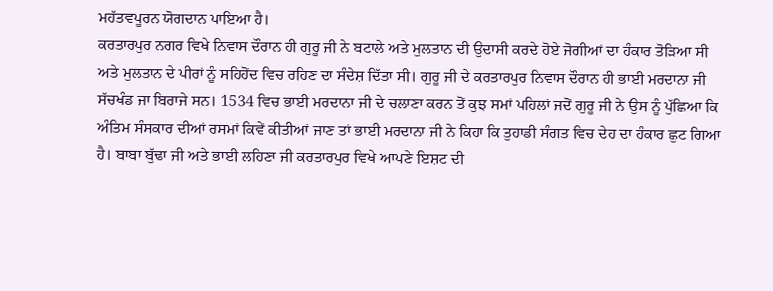ਮਹੱਤਵਪੂਰਨ ਯੋਗਦਾਨ ਪਾਇਆ ਹੈ।
ਕਰਤਾਰਪੁਰ ਨਗਰ ਵਿਖੇ ਨਿਵਾਸ ਦੌਰਾਨ ਹੀ ਗੁਰੂ ਜੀ ਨੇ ਬਟਾਲੇ ਅਤੇ ਮੁਲਤਾਨ ਦੀ ਉਦਾਸੀ ਕਰਦੇ ਹੋਏ ਜੋਗੀਆਂ ਦਾ ਹੰਕਾਰ ਤੋੜਿਆ ਸੀ ਅਤੇ ਮੁਲਤਾਨ ਦੇ ਪੀਰਾਂ ਨੂੰ ਸਹਿਹੋਂਦ ਵਿਚ ਰਹਿਣ ਦਾ ਸੰਦੇਸ਼ ਦਿੱਤਾ ਸੀ। ਗੁਰੂ ਜੀ ਦੇ ਕਰਤਾਰਪੁਰ ਨਿਵਾਸ ਦੌਰਾਨ ਹੀ ਭਾਈ ਮਰਦਾਨਾ ਜੀ ਸੱਚਖੰਡ ਜਾ ਬਿਰਾਜੇ ਸਨ। 1534 ਵਿਚ ਭਾਈ ਮਰਦਾਨਾ ਜੀ ਦੇ ਚਲਾਣਾ ਕਰਨ ਤੋਂ ਕੁਝ ਸਮਾਂ ਪਹਿਲਾਂ ਜਦੋਂ ਗੁਰੂ ਜੀ ਨੇ ਉਸ ਨੂੰ ਪੁੱਛਿਆ ਕਿ ਅੰਤਿਮ ਸੰਸਕਾਰ ਦੀਆਂ ਰਸਮਾਂ ਕਿਵੇਂ ਕੀਤੀਆਂ ਜਾਣ ਤਾਂ ਭਾਈ ਮਰਦਾਨਾ ਜੀ ਨੇ ਕਿਹਾ ਕਿ ਤੁਹਾਡੀ ਸੰਗਤ ਵਿਚ ਦੇਹ ਦਾ ਹੰਕਾਰ ਛੁਟ ਗਿਆ ਹੈ। ਬਾਬਾ ਬੁੱਢਾ ਜੀ ਅਤੇ ਭਾਈ ਲਹਿਣਾ ਜੀ ਕਰਤਾਰਪੁਰ ਵਿਖੇ ਆਪਣੇ ਇਸ਼ਟ ਦੀ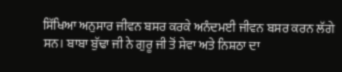ਸਿੱਖਿਆ ਅਨੁਸਾਰ ਜੀਵਨ ਬਸਰ ਕਰਕੇ ਅਨੰਦਮਈ ਜੀਵਨ ਬਸਰ ਕਰਨ ਲੱਗੇ ਸਨ। ਬਾਬਾ ਬੁੱਢਾ ਜੀ ਨੇ ਗੁਰੂ ਜੀ ਤੋਂ ਸੇਵਾ ਅਤੇ ਨਿਸ਼ਠਾ ਦਾ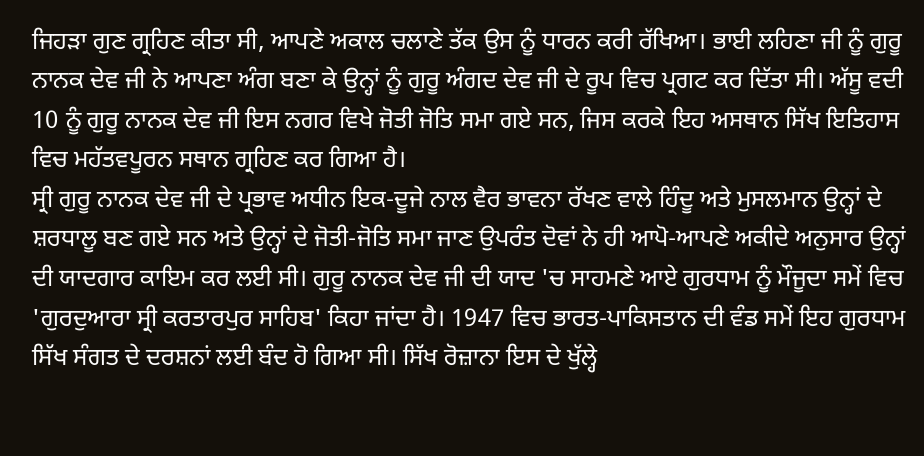ਜਿਹੜਾ ਗੁਣ ਗ੍ਰਹਿਣ ਕੀਤਾ ਸੀ, ਆਪਣੇ ਅਕਾਲ ਚਲਾਣੇ ਤੱਕ ਉਸ ਨੂੰ ਧਾਰਨ ਕਰੀ ਰੱਖਿਆ। ਭਾਈ ਲਹਿਣਾ ਜੀ ਨੂੰ ਗੁਰੂ ਨਾਨਕ ਦੇਵ ਜੀ ਨੇ ਆਪਣਾ ਅੰਗ ਬਣਾ ਕੇ ਉਨ੍ਹਾਂ ਨੂੰ ਗੁਰੂ ਅੰਗਦ ਦੇਵ ਜੀ ਦੇ ਰੂਪ ਵਿਚ ਪ੍ਰਗਟ ਕਰ ਦਿੱਤਾ ਸੀ। ਅੱਸੂ ਵਦੀ 10 ਨੂੰ ਗੁਰੂ ਨਾਨਕ ਦੇਵ ਜੀ ਇਸ ਨਗਰ ਵਿਖੇ ਜੋਤੀ ਜੋਤਿ ਸਮਾ ਗਏ ਸਨ, ਜਿਸ ਕਰਕੇ ਇਹ ਅਸਥਾਨ ਸਿੱਖ ਇਤਿਹਾਸ ਵਿਚ ਮਹੱਤਵਪੂਰਨ ਸਥਾਨ ਗ੍ਰਹਿਣ ਕਰ ਗਿਆ ਹੈ।
ਸ੍ਰੀ ਗੁਰੂ ਨਾਨਕ ਦੇਵ ਜੀ ਦੇ ਪ੍ਰਭਾਵ ਅਧੀਨ ਇਕ-ਦੂਜੇ ਨਾਲ ਵੈਰ ਭਾਵਨਾ ਰੱਖਣ ਵਾਲੇ ਹਿੰਦੂ ਅਤੇ ਮੁਸਲਮਾਨ ਉਨ੍ਹਾਂ ਦੇ ਸ਼ਰਧਾਲੂ ਬਣ ਗਏ ਸਨ ਅਤੇ ਉਨ੍ਹਾਂ ਦੇ ਜੋਤੀ-ਜੋਤਿ ਸਮਾ ਜਾਣ ਉਪਰੰਤ ਦੋਵਾਂ ਨੇ ਹੀ ਆਪੋ-ਆਪਣੇ ਅਕੀਦੇ ਅਨੁਸਾਰ ਉਨ੍ਹਾਂ ਦੀ ਯਾਦਗਾਰ ਕਾਇਮ ਕਰ ਲਈ ਸੀ। ਗੁਰੂ ਨਾਨਕ ਦੇਵ ਜੀ ਦੀ ਯਾਦ 'ਚ ਸਾਹਮਣੇ ਆਏ ਗੁਰਧਾਮ ਨੂੰ ਮੌਜੂਦਾ ਸਮੇਂ ਵਿਚ 'ਗੁਰਦੁਆਰਾ ਸ੍ਰੀ ਕਰਤਾਰਪੁਰ ਸਾਹਿਬ' ਕਿਹਾ ਜਾਂਦਾ ਹੈ। 1947 ਵਿਚ ਭਾਰਤ-ਪਾਕਿਸਤਾਨ ਦੀ ਵੰਡ ਸਮੇਂ ਇਹ ਗੁਰਧਾਮ ਸਿੱਖ ਸੰਗਤ ਦੇ ਦਰਸ਼ਨਾਂ ਲਈ ਬੰਦ ਹੋ ਗਿਆ ਸੀ। ਸਿੱਖ ਰੋਜ਼ਾਨਾ ਇਸ ਦੇ ਖੁੱਲ੍ਹੇ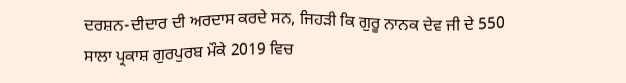ਦਰਸ਼ਨ-ਦੀਦਾਰ ਦੀ ਅਰਦਾਸ ਕਰਦੇ ਸਨ, ਜਿਹੜੀ ਕਿ ਗੁਰੂ ਨਾਨਕ ਦੇਵ ਜੀ ਦੇ 550 ਸਾਲਾ ਪ੍ਰਕਾਸ਼ ਗੁਰਪੁਰਬ ਮੌਕੇ 2019 ਵਿਚ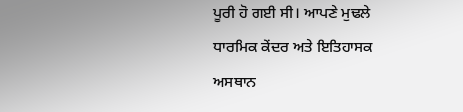ਪੂਰੀ ਹੋ ਗਈ ਸੀ। ਆਪਣੇ ਮੁਢਲੇ ਧਾਰਮਿਕ ਕੇਂਦਰ ਅਤੇ ਇਤਿਹਾਸਕ ਅਸਥਾਨ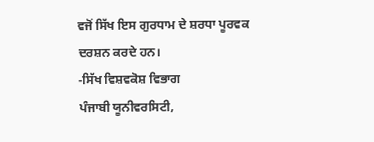ਵਜੋਂ ਸਿੱਖ ਇਸ ਗੁਰਧਾਮ ਦੇ ਸ਼ਰਧਾ ਪੂਰਵਕ ਦਰਸ਼ਨ ਕਰਦੇ ਹਨ।
-ਸਿੱਖ ਵਿਸ਼ਵਕੋਸ਼ ਵਿਭਾਗ
ਪੰਜਾਬੀ ਯੂਨੀਵਰਸਿਟੀ,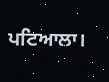ਪਟਿਆਲਾ।